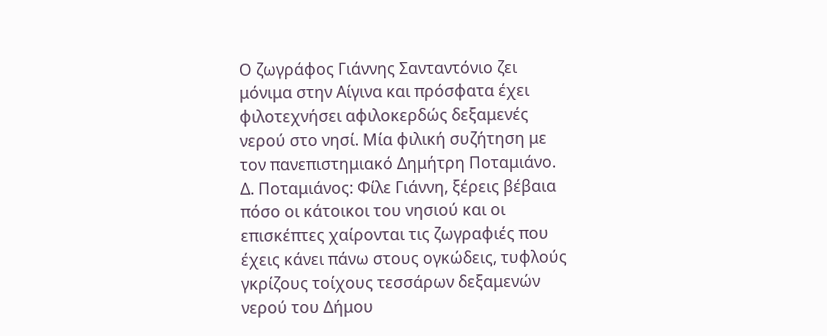Ο ζωγράφος Γιάννης Σανταντόνιο ζει μόνιμα στην Αίγινα και πρόσφατα έχει φιλοτεχνήσει αφιλοκερδώς δεξαμενές νερού στο νησί. Μία φιλική συζήτηση με τον πανεπιστημιακό Δημήτρη Ποταμιάνο.
Δ. Ποταμιάνος: Φίλε Γιάννη, ξέρεις βέβαια πόσο οι κάτοικοι του νησιού και οι επισκέπτες χαίρονται τις ζωγραφιές που έχεις κάνει πάνω στους ογκώδεις, τυφλούς γκρίζους τοίχους τεσσάρων δεξαμενών νερού του Δήμου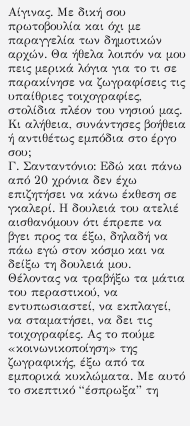Αίγινας. Με δική σου πρωτοβουλία και όχι με παραγγελία των δημοτικών αρχών. Θα ήθελα λοιπόν να μου πεις μερικά λόγια για το τι σε παρακίνησε να ζωγραφίσεις τις υπαίθριες τοιχογραφίες, στολίδια πλέον του νησιού μας. Κι αλήθεια, συνάντησες βοήθεια ή αντιθέτως εμπόδια στο έργο σου;
Γ. Σανταντόνιο: Εδώ και πάνω από 20 χρόνια δεν έχω επιζητήσει να κάνω έκθεση σε γκαλερί. Η δουλειά του ατελιέ αισθανόμουν ότι έπρεπε να βγει προς τα έξω, δηλαδή να πάω εγώ στον κόσμο και να δείξω τη δουλειά μου. Θέλοντας να τραβήξω τα μάτια του περαστικού, να εντυπωσιαστεί, να εκπλαγεί, να σταματήσει, να δει τις τοιχογραφίες. Ας το πούμε «κοινωνικοποίηση» της ζωγραφικής, έξω από τα εμπορικά κυκλώματα. Με αυτό το σκεπτικό “έσπρωξα” τη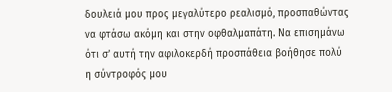δουλειά μου προς μεγαλύτερο ρεαλισμό, προσπαθώντας να φτάσω ακόμη και στην οφθαλμαπάτη. Να επισημάνω ότι σ’ αυτή την αφιλοκερδή προσπάθεια βοήθησε πολύ η σύντροφός μου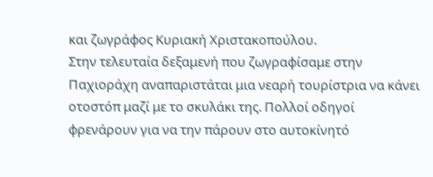και ζωγράφος Κυριακή Χριστακοπούλου.
Στην τελευταία δεξαμενή που ζωγραφίσαμε στην Παχιοράχη αναπαριστάται μια νεαρή τουρίστρια να κάνει οτοστόπ μαζί με το σκυλάκι της. Πολλοί οδηγοί φρενάρουν για να την πάρουν στο αυτοκίνητό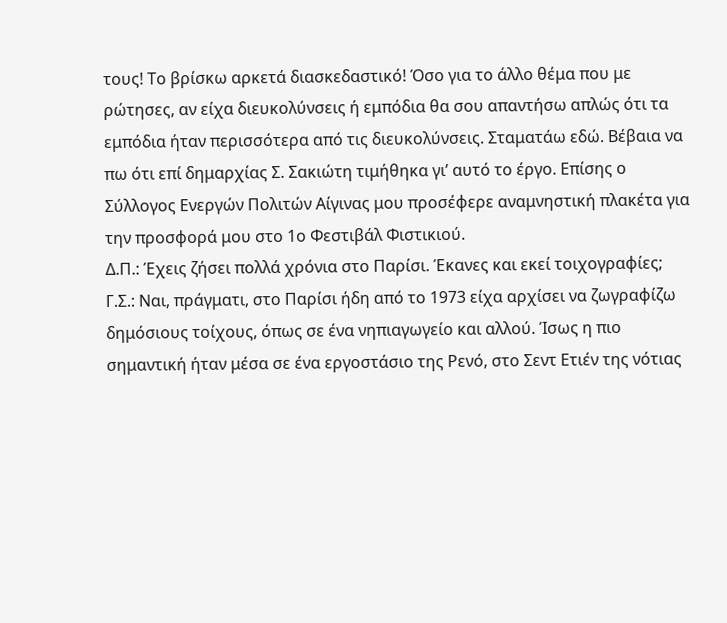τους! Το βρίσκω αρκετά διασκεδαστικό! Όσο για το άλλο θέμα που με ρώτησες, αν είχα διευκολύνσεις ή εμπόδια θα σου απαντήσω απλώς ότι τα εμπόδια ήταν περισσότερα από τις διευκολύνσεις. Σταματάω εδώ. Βέβαια να πω ότι επί δημαρχίας Σ. Σακιώτη τιμήθηκα γι’ αυτό το έργο. Επίσης ο Σύλλογος Ενεργών Πολιτών Αίγινας μου προσέφερε αναμνηστική πλακέτα για την προσφορά μου στο 1ο Φεστιβάλ Φιστικιού.
Δ.Π.: Έχεις ζήσει πολλά χρόνια στο Παρίσι. Έκανες και εκεί τοιχογραφίες;
Γ.Σ.: Ναι, πράγματι, στο Παρίσι ήδη από το 1973 είχα αρχίσει να ζωγραφίζω δημόσιους τοίχους, όπως σε ένα νηπιαγωγείο και αλλού. Ίσως η πιο σημαντική ήταν μέσα σε ένα εργοστάσιο της Ρενό, στο Σεντ Ετιέν της νότιας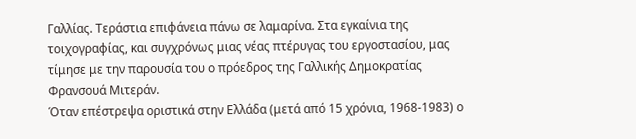Γαλλίας. Τεράστια επιφάνεια πάνω σε λαμαρίνα. Στα εγκαίνια της τοιχογραφίας, και συγχρόνως μιας νέας πτέρυγας του εργοστασίου, μας τίμησε με την παρουσία του ο πρόεδρος της Γαλλικής Δημοκρατίας Φρανσουά Μιτεράν.
Όταν επέστρεψα οριστικά στην Ελλάδα (μετά από 15 χρόνια, 1968-1983) ο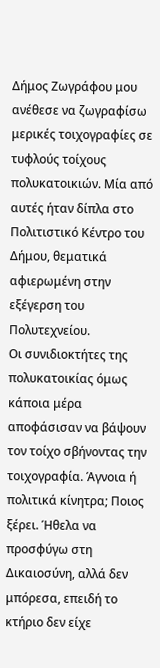Δήμος Ζωγράφου μου ανέθεσε να ζωγραφίσω μερικές τοιχογραφίες σε τυφλούς τοίχους πολυκατοικιών. Μία από αυτές ήταν δίπλα στο Πολιτιστικό Κέντρο του Δήμου, θεματικά αφιερωμένη στην εξέγερση του Πολυτεχνείου.
Οι συνιδιοκτήτες της πολυκατοικίας όμως κάποια μέρα αποφάσισαν να βάψουν τον τοίχο σβήνοντας την τοιχογραφία. Άγνοια ή πολιτικά κίνητρα; Ποιος ξέρει. Ήθελα να προσφύγω στη Δικαιοσύνη, αλλά δεν μπόρεσα, επειδή το κτήριο δεν είχε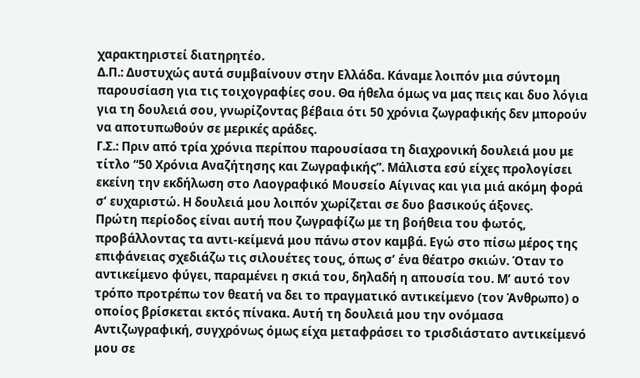χαρακτηριστεί διατηρητέο.
Δ.Π.: Δυστυχώς αυτά συμβαίνουν στην Ελλάδα. Κάναμε λοιπόν μια σύντομη παρουσίαση για τις τοιχογραφίες σου. Θα ήθελα όμως να μας πεις και δυο λόγια για τη δουλειά σου, γνωρίζοντας βέβαια ότι 50 χρόνια ζωγραφικής δεν μπορούν να αποτυπωθούν σε μερικές αράδες.
Γ.Σ.: Πριν από τρία χρόνια περίπου παρουσίασα τη διαχρονική δουλειά μου με τίτλο “50 Χρόνια Αναζήτησης και Ζωγραφικής”. Μάλιστα εσύ είχες προλογίσει εκείνη την εκδήλωση στο Λαογραφικό Μουσείο Αίγινας και για μιά ακόμη φορά σ’ ευχαριστώ. Η δουλειά μου λοιπόν χωρίζεται σε δυο βασικούς άξονες.
Πρώτη περίοδος είναι αυτή που ζωγραφίζω με τη βοήθεια του φωτός, προβάλλοντας τα αντι-κείμενά μου πάνω στον καμβά. Εγώ στο πίσω μέρος της επιφάνειας σχεδιάζω τις σιλουέτες τους, όπως σ’ ένα θέατρο σκιών. Όταν το αντικείμενο φύγει, παραμένει η σκιά του, δηλαδή η απουσία του. Μ’ αυτό τον τρόπο προτρέπω τον θεατή να δει το πραγματικό αντικείμενο (τον Άνθρωπο) ο οποίος βρίσκεται εκτός πίνακα. Αυτή τη δουλειά μου την ονόμασα Αντιζωγραφική, συγχρόνως όμως είχα μεταφράσει το τρισδιάστατο αντικείμενό μου σε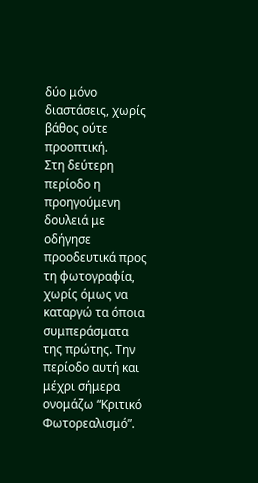δύο μόνο διαστάσεις, χωρίς βάθος ούτε προοπτική.
Στη δεύτερη περίοδο η προηγούμενη δουλειά με οδήγησε προοδευτικά προς τη φωτογραφία, χωρίς όμως να καταργώ τα όποια συμπεράσματα της πρώτης. Την περίοδο αυτή και μέχρι σήμερα ονομάζω “Κριτικό Φωτορεαλισμό”.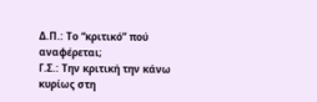Δ.Π.: Το “κριτικό” πού αναφέρεται;
Γ.Σ.: Την κριτική την κάνω κυρίως στη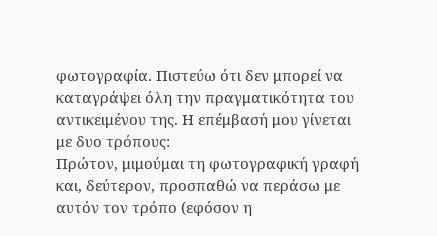φωτογραφία. Πιστεύω ότι δεν μπορεί να καταγράψει όλη την πραγματικότητα του αντικειμένου της. Η επέμβασή μου γίνεται με δυο τρόπους:
Πρώτον, μιμούμαι τη φωτογραφική γραφή και, δεύτερον, προσπαθώ να περάσω με αυτόν τον τρόπο (εφόσον η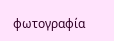φωτογραφία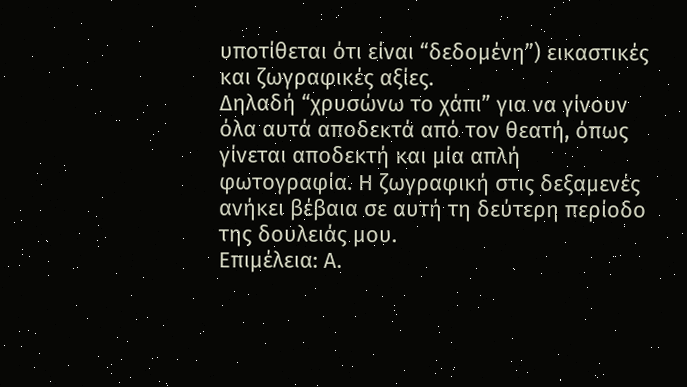υποτίθεται ότι είναι “δεδομένη”) εικαστικές και ζωγραφικές αξίες.
Δηλαδή “χρυσώνω το χάπι” για να γίνουν όλα αυτά αποδεκτά από τον θεατή, όπως γίνεται αποδεκτή και μία απλή φωτογραφία. Η ζωγραφική στις δεξαμενές ανήκει βέβαια σε αυτή τη δεύτερη περίοδο της δουλειάς μου.
Επιμέλεια: Α.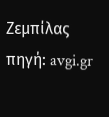Ζεμπίλας
πηγή: avgi.gr